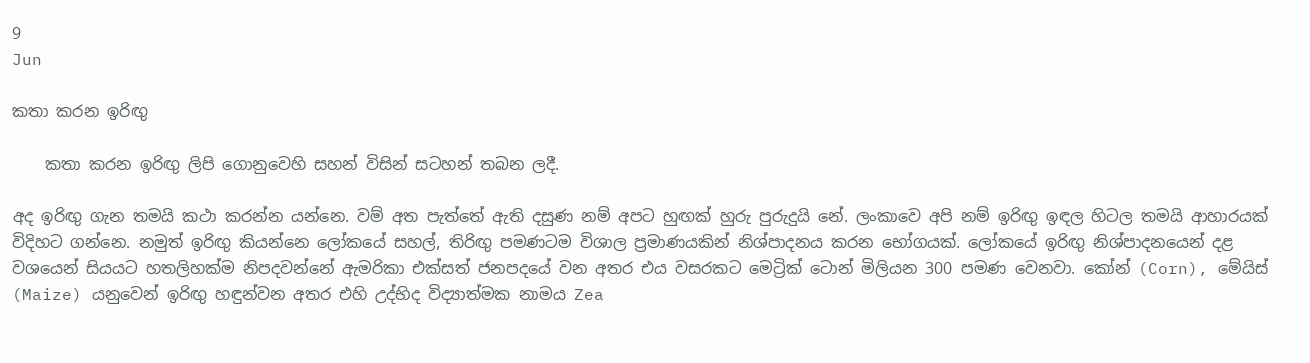9
Jun

කතා කරන ඉරිඟු

    කතා කරන ඉරිඟු ලිපි ගොනුවෙහි සහන් විසින් සටහන් තබන ලදී.

අද ඉරිඟු ගැන තමයි කථා කරන්න යන්නෙ. වම් අත පැත්තේ ඇති දසුණ නම් අපට හුඟක් හුරු පුරුදුයි නේ. ලංකාවෙ අපි නම් ඉරිඟු ඉඳල හිටල තමයි ආහාරයක් විදිහට ගන්නෙ. නමුත් ඉරිඟු කියන්නෙ ලෝකයේ සහල්, තිරිඟු පමණටම විශාල ප්‍රමාණයකින් නිශ්පාදනය කරන භෝගයක්. ලෝකයේ ඉරිඟු නිශ්පාදනයෙන් දළ වශයෙන් සියයට හතලිහක්ම නිපදවන්නේ ඇමරිකා එක්සත් ජනපදයේ වන අතර එය වසරකට මෙට්‍රික් ටොන් මිලියන 300 පමණ වෙනවා. කෝන් (Corn), මේයිස් (Maize) යනුවෙන් ඉරිඟු හඳුන්වන අතර එහි උද්භිද විද්‍යාත්මක නාමය Zea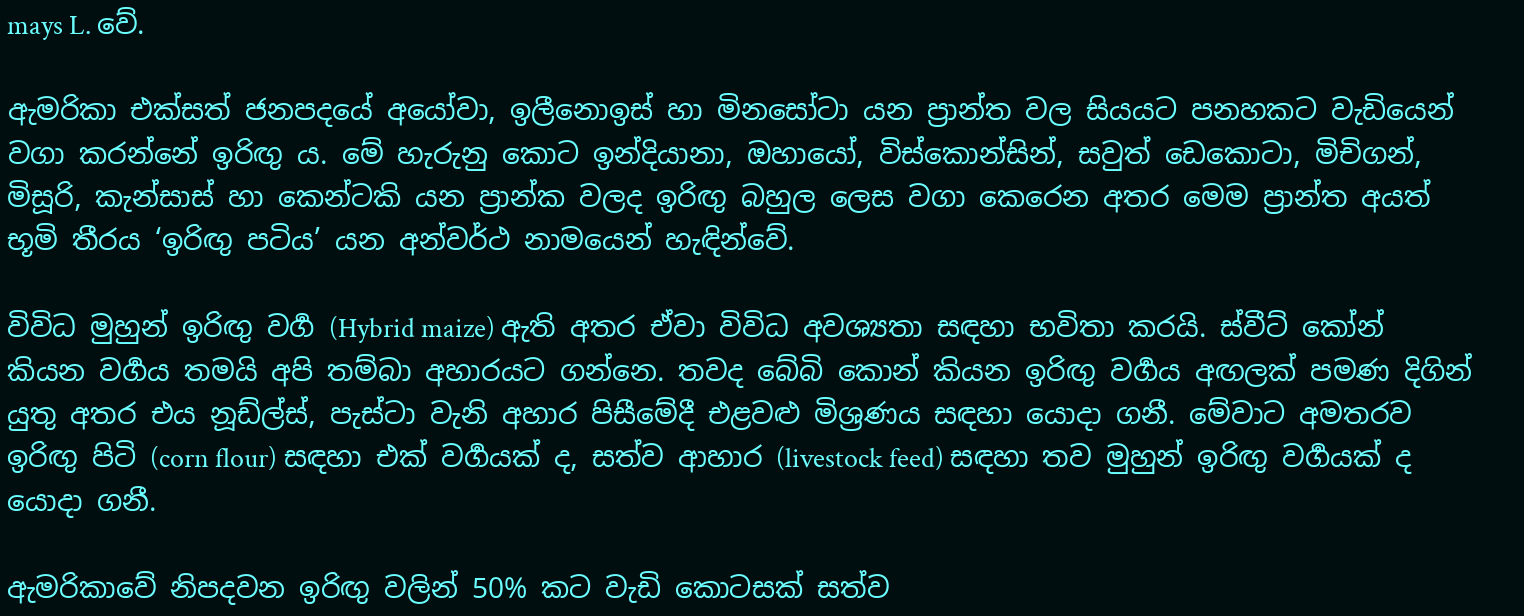mays L. වේ.

ඇමරිකා එක්සත් ජනපදයේ අයෝවා, ඉලීනොඉස් හා මිනසෝටා යන ප්‍රාන්ත වල සියයට පනහකට වැඩියෙන් වගා කරන්නේ ඉරිඟු ය. මේ හැරුනු කොට ඉන්දියානා, ඔහායෝ, විස්කොන්සින්, සවුත් ඩෙකොටා, මිචිගන්, මිසූරි, කැන්සාස් හා කෙන්ටකි යන ප්‍රාන්ක වලද ඉරිඟු බහුල ලෙස වගා කෙරෙන අතර මෙම ප්‍රාන්ත අයත් භූමි තීරය ‘ඉරිඟු පටිය’ යන අන්වර්ථ නාමයෙන් හැඳින්වේ.

විවිධ මුහුන් ඉරිඟු වර්‍ග (Hybrid maize) ඇති අතර ඒවා විවිධ අවශ්‍යතා සඳහා භවිතා කරයි. ස්වීට් කෝන් කියන වර්‍ගය තමයි අපි තම්බා අහාරයට ගන්නෙ. තවද බේබි කොන් කියන ඉරිඟු වර්‍ගය අඟලක් පමණ දිගින් යුතු අතර එය නූඩ්ල්ස්, පැස්ටා වැනි අහාර පිසීමේදී එළවළු මිශ්‍රණය සඳහා යොදා ගනී. මේවාට අමතරව ඉරිඟු පිටි (corn flour) සඳහා එක් වර්‍ගයක් ද, සත්ව ආහාර (livestock feed) සඳහා තව මුහුන් ඉරිඟු වර්‍ගයක් ද යොදා ගනී.

ඇමරිකාවේ නිපදවන ඉරිඟු වලින් 50% කට වැඩි කොටසක් සත්ව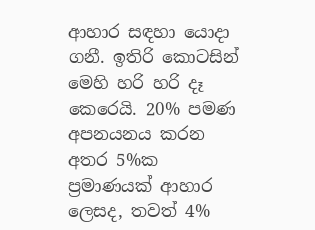ආහාර සඳහා යොදා ගනී. ඉතිරි කොටසින් මෙහි හරි හරි දෑ කෙරෙයි. 20% පමණ අපනයනය කරන අතර 5%ක ප්‍රමාණයක් ආහාර ලෙසද, තවත් 4%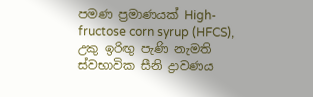පමණ ප්‍රමාණයක් High-fructose corn syrup (HFCS), උකු ඉරිඟු පැණි නැමති ස්වභාවික සීනි ද්‍රාවණය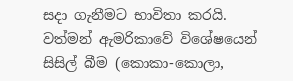සදා ගැනීමට භාවිතා කරයි. වත්මන් ඇමරිකාවේ විශේෂයෙන් සිසිල් බීම (කොකා-කොලා,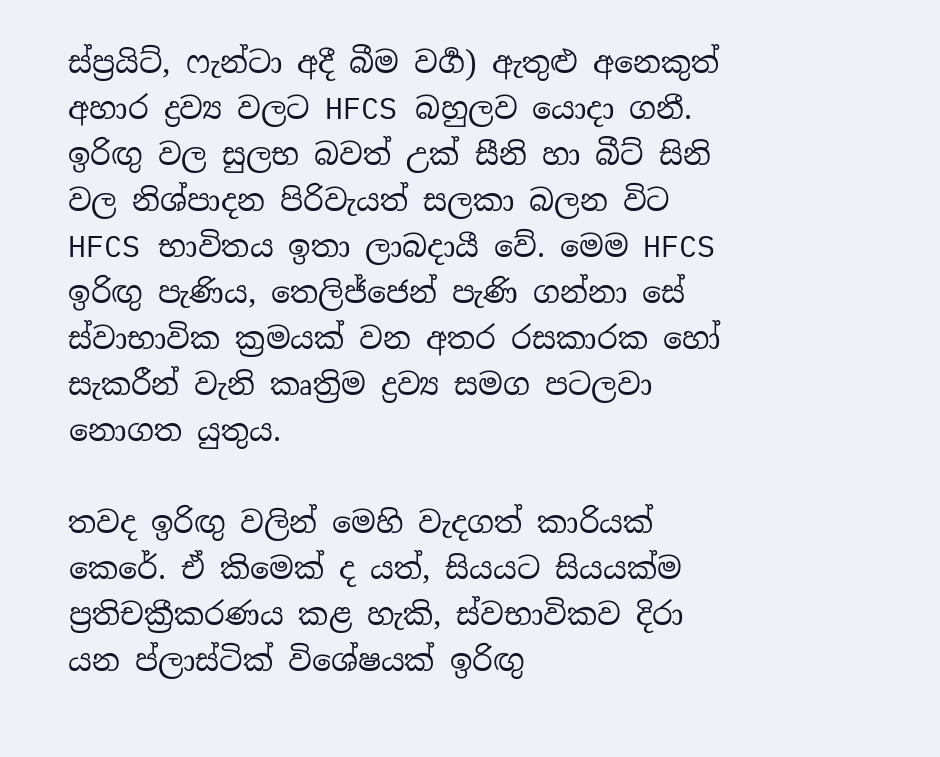ස්ප්‍රයිට්, ෆැන්ටා අදී බීම වර්‍ග) ඇතුළු අනෙකුත් අහාර ද්‍රව්‍ය වලට HFCS බහුලව යොදා ගනී. ඉරිඟු වල සුලභ බවත් උක් සීනි හා බීට් සිනි වල නිශ්පාදන පිරිවැයත් සලකා බලන විට HFCS භාවිතය ඉතා ලාබදායී වේ. මෙම HFCS ඉරිඟු පැණිය, තෙලිජ්ජෙන් පැණි ගන්නා සේ ස්වාභාවික ක්‍රමයක් වන අතර රසකාරක හෝ සැකරීන් වැනි කෘත්‍රිම ද්‍රව්‍ය සමග පටලවා නොගත යුතුය.

තවද ඉරිඟු වලින් මෙහි වැදගත් කාරියක් කෙරේ. ඒ කිමෙක් ද යත්, සියයට සියයක්ම ප්‍රතිචක්‍රීකරණය කළ හැකි, ස්වභාවිකව දිරා යන ප්ලාස්ටික් විශේෂයක් ඉරිඟු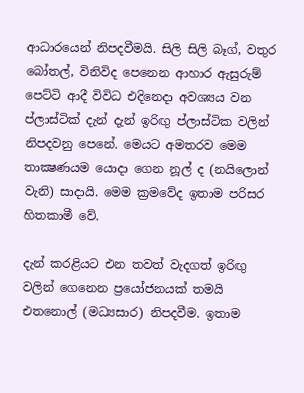ආධාරයෙන් නිපදවීමයි. සිලි සිලි බෑග්, වතුර බෝතල්, විනිවිද පෙනෙන ආහාර ඇසුරුම් පෙට්ටි ආදී විවිධ එදිනෙදා අවශ්‍යය වන ප්ලාස්ටික් දැන් දැන් ඉරිඟු ප්ලාස්ටික වලින් නිපදවනු පෙනේ. මෙයට අමතරව මෙම තාක්‍ෂණයම යොදා ගෙන නූල් ද (නයිලොන් වැනි) සාදායි. මෙම ක්‍රමවේද ඉතාම පරිසර හිතකාමී වේ.

දැන් කරළියට එන තවත් වැදගත් ඉරිඟු වලින් ගෙනෙන ප්‍රයෝජනයක් තමයි එතනොල් (මධ්‍යසාර) නිපදවීම. ඉතාම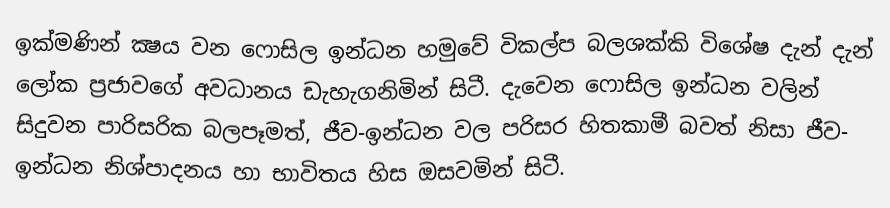ඉක්මණින් ක්‍ෂය වන ෆොසිල ඉන්ධන හමුවේ විකල්ප බලශක්කි විශේෂ දැන් දැන් ලෝක ප්‍රජාවගේ අවධානය ඩැහැගනිමින් සිටී. දැවෙන ෆොසිල ඉන්ධන වලින් සිදුවන පාරිසරික බලපෑමත්, ජීව-ඉන්ධන වල පරිසර හිතකාමී බවත් නිසා ජීව-ඉන්ධන නිශ්පාදනය හා භාවිතය හිස ඔසවමින් සිටී.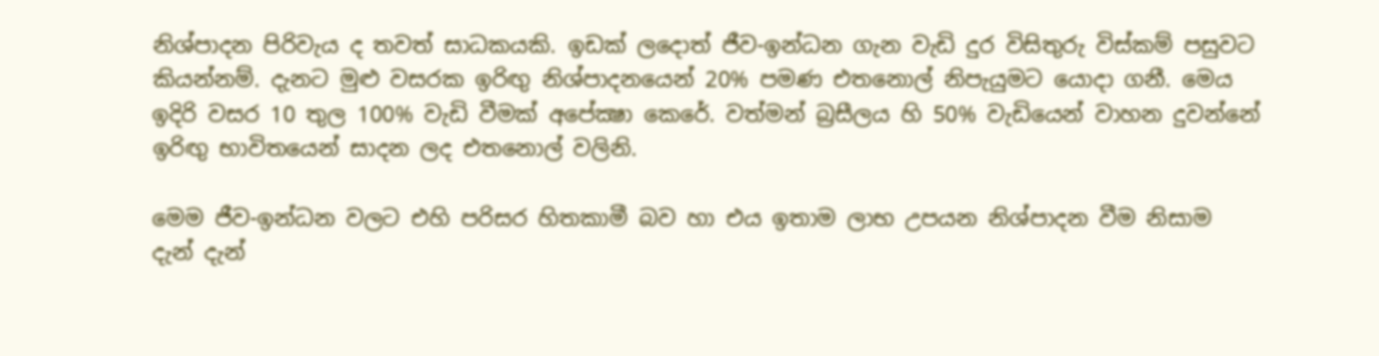නිශ්පාදන පිරිවැය ද තවත් සාධකයකි. ඉඩක් ලදොත් ජීව-ඉන්ධන ගැන වැඩි දුර විසිතුරු විස්කම් පසුවට කියන්නම්. දැනට මුළු වසරක ඉරිඟු නිශ්පාදනයෙන් 20% පමණ එතනොල් නිපැයුමට යොදා ගනී. මෙය ඉදිරි වසර 10 තුල 100% වැඩි වීමක් අපේක්‍ෂා කෙරේ. වත්මන් බ්‍රසීලය හි 50% වැඩියෙන් වාහන දුවන්නේ ඉරිඟු භාවිතයෙන් සාදන ලද එතනොල් වලිනි.

මෙම ජීව-ඉන්ධන වලට එහි පරිසර හිතකාමී බව හා එය ඉතාම ලාභ උපයන නිශ්පාදන වීම නිසාම දැන් දැන්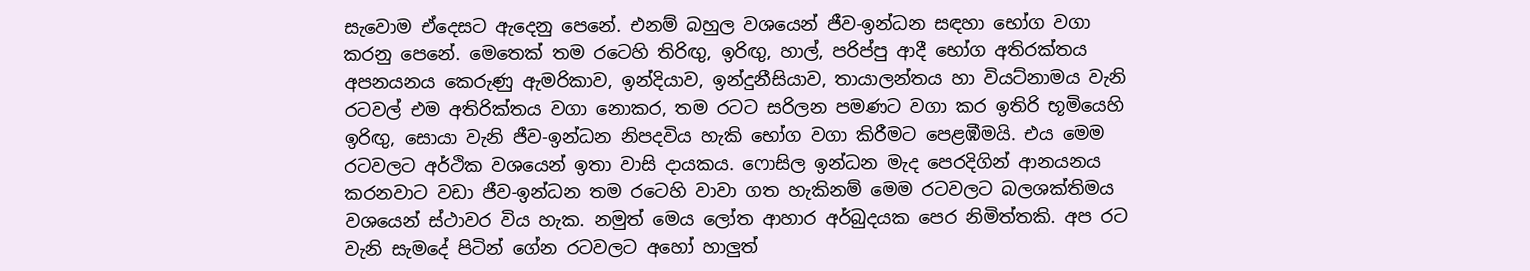සැවොම ඒදෙසට ඇදෙනු පෙනේ. එනම් බහුල වශයෙන් ජීව-ඉන්ධන සඳහා භෝග වගා කරනු පෙනේ. මෙතෙක් තම රටෙහි තිරිඟු, ඉරිඟු, හාල්, පරිප්පු ආදී භෝග අතිරක්තය අපනයනය කෙරුණු ඇමරිකාව, ඉන්දියාව, ඉන්දුනීසියාව, තායාලන්තය හා වියට්නාමය වැනි රටවල් එම අතිරික්තය වගා නොකර, තම රටට සරිලන පමණට වගා කර ඉතිරි භූමියෙහි ඉරිඟු, සොයා වැනි ජීව-ඉන්ධන නිපදවිය හැකි භෝග වගා කිරීමට පෙළඹීමයි. එය මෙම රටවලට අර්ථික වශයෙන් ඉතා වාසි දායකය. ෆොසිල ඉන්ධන මැද පෙරදිගින් ආනයනය කරනවාට වඩා ජීව-ඉන්ධන තම රටෙහි වාවා ගත හැකිනම් මෙම රටවලට බලශක්තිමය වශයෙන් ස්ථාවර විය හැක. නමුත් මෙය ලෝත ආහාර අර්බුදයක පෙර නිමිත්තකි. අප රට වැනි සැමදේ පිටින් ගේන රටවලට අහෝ හාලුත්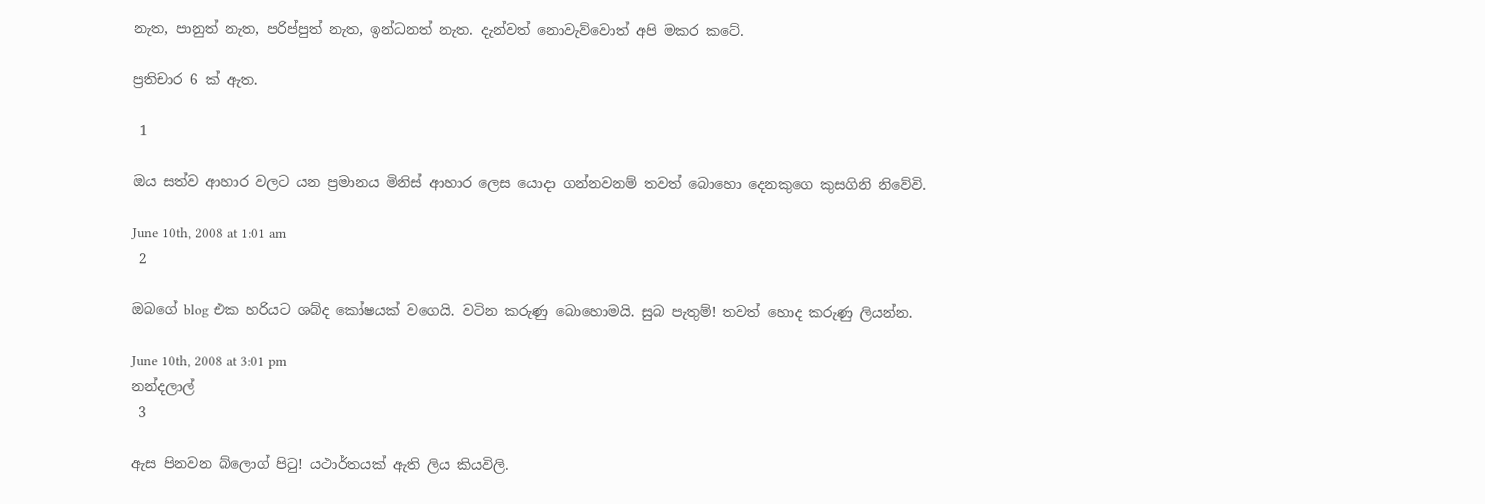නැත, පානුත් නැත, පරිප්පුත් නැත, ඉන්ධනත් නැත. දැන්වත් නොවැව්වොත් අපි මකර කටේ.

ප්‍රතිචාර 6 ක් ඇත.

 1

ඔය සත්ව ආහාර වලට යන ප්‍රමානය මිනිස් ආහාර ලෙස යොදා ගන්නවනම් තවත් බොහො දෙනකුගෙ කුසගිනි නිවේවි.

June 10th, 2008 at 1:01 am
 2

ඔබගේ blog එක හරියට ශබ්ද කෝෂයක් වගෙයි. වටින කරුණු බොහොමයි. සුබ පැතුම්! තවත් හොද කරුණු ලියන්න.

June 10th, 2008 at 3:01 pm
නන්දලාල්
 3

ඇස පිනවන බ්ලොග් පිටු! යථාර්තයක් ඇති ලිය කියවිලි.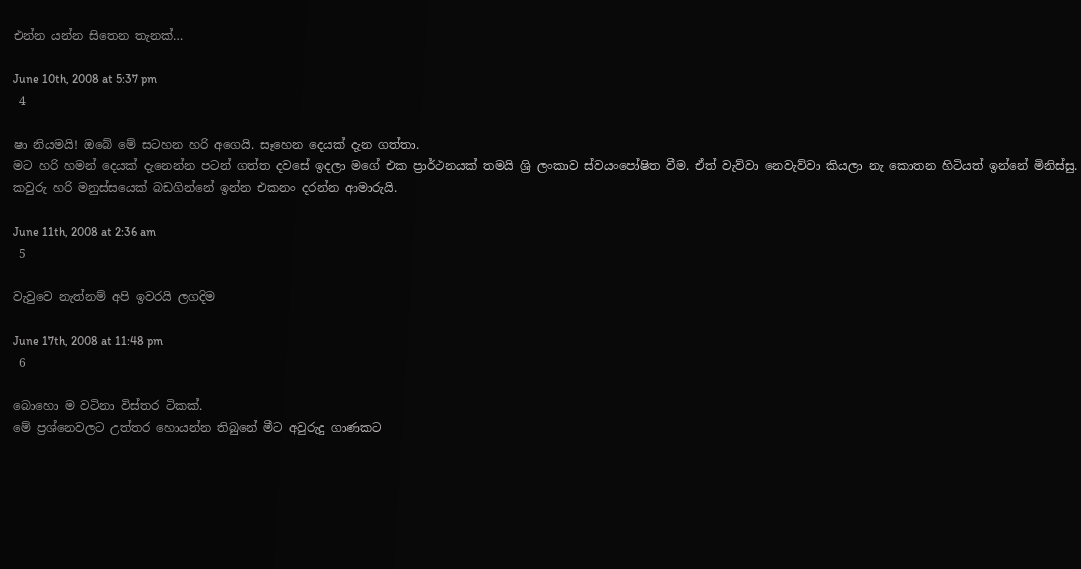එන්න යන්න සිතෙන තැනක්…

June 10th, 2008 at 5:37 pm
 4

ෂා නියමයි! ඔබේ මේ සටහන හරි අගෙයි. සෑහෙන දෙයක් දැන ගත්තා.
මට හරි හමන් දෙයක් දැනෙන්න පටන් ගත්ත දවසේ ඉදලා මගේ එක ප්‍රාර්ථනයක් තමයි ශ්‍රි ලංකාව ස්වයංපෝෂිත වීම. ඒත් වැව්වා නෙවැව්වා කියලා නැ කොතන හිටියත් ඉන්නේ මිනිස්සු. කවුරු හරි මනුස්සයෙක් බඩගින්නේ ඉන්න එකනං දරන්න ආමාරුයි.

June 11th, 2008 at 2:36 am
 5

වැවුවෙ නැත්නම් අපි ඉවරයි ලගදිම

June 17th, 2008 at 11:48 pm
 6

බොහො ම වටිනා විස්තර ටිකක්.
මේ ප්‍රශ්නෙවලට උත්තර හොයන්න තිබුනේ මීට අවුරුදු ගාණකට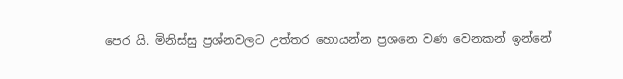පෙර යි. මිනිස්සු ප්‍රශ්නවලට උත්තර හොයන්න ප්‍රශනෙ වණ වෙනකන් ඉන්නේ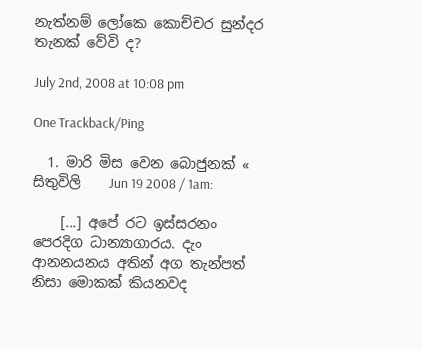නැත්නම් ලෝකෙ කොච්චර සුන්දර තැනක් වේවි ද?

July 2nd, 2008 at 10:08 pm

One Trackback/Ping

  1. මාරි මිස වෙන බොජුනක් « සිතුවිලි    Jun 19 2008 / 1am:

    [...] අපේ රට ඉස්සරනං පෙරදිග ධාන්‍යාගාරය. දැං ආනනයනය අතින් අග තැන්පත් නිසා මොකක් කියනවද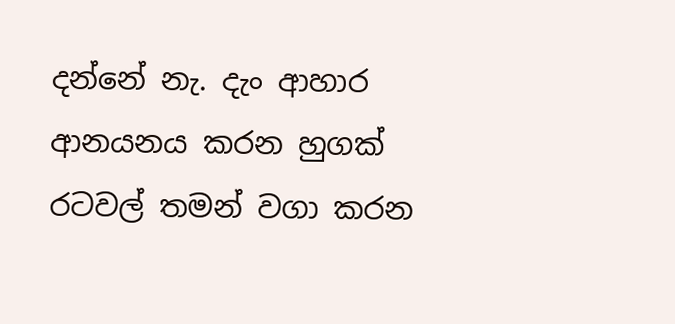දන්නේ නැ. දැං ආහාර ආනයනය කරන හුගක් රටවල් තමන් වගා කරන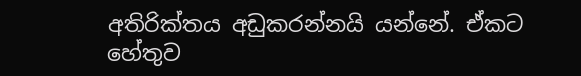අතිරික්තය අඩුකරන්නයි යන්නේ. ඒකට හේතුව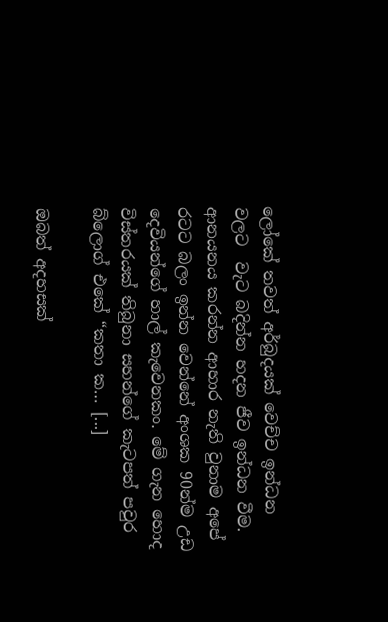ලෝකේ තවත් අර්බුදයක් වෙච්ච ඉන්ධන වලට  වැට බදින්න හදන ජීව ඉන්ධන වීම. ආනයනය කරන්න ආහාර නැති වුනාම අපේ රටට බලං ඉන්න වෙන්නේ අංශක 90න්ම උඩ දෙවියන්ගේ හාල් කැවෙනකං. මේ ගැන හොද විස්තරයක් තිබුනා සහන්ගේ කැටපත් පවුර බ්ලොග් එකේ “කතා ක… [...]

ඔබත් අදහසක්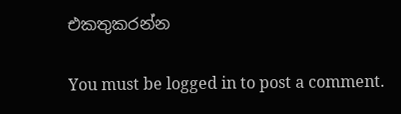එකතුකරන්න

You must be logged in to post a comment.